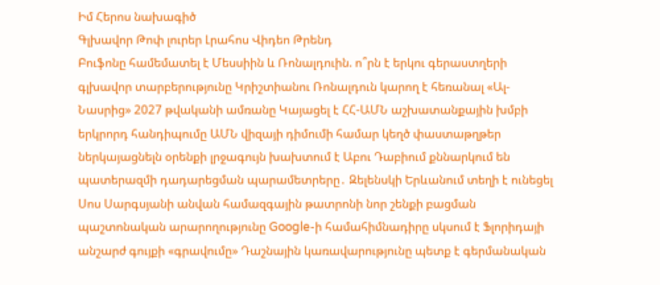Իմ Հերոս նախագիծ
Գլխավոր Թոփ լուրեր Լրահոս Վիդեո Թրենդ
Բուֆոնը համեմատել է Մեսսիին և Ռոնալդուին. ո՞րն է երկու գերաստղերի գլխավոր տարբերությունը Կրիշտիանու Ռոնալդուն կարող է հեռանալ «Ալ-Նասրից» 2027 թվականի ամռանը Կայացել է ՀՀ-ԱՄՆ աշխատանքային խմբի երկրորդ հանդիպումը ԱՄՆ վիզայի դիմումի համար կեղծ փաստաթղթեր ներկայացնելն օրենքի լրջագույն խախտում է Աբու Դաբիում քննարկում են պատերազմի դադարեցման պարամետրերը․ Զելենսկի Երևանում տեղի է ունեցել Սոս Սարգսյանի անվան համազգային թատրոնի նոր շենքի բացման պաշտոնական արարողությունը Google-ի համահիմնադիրը սկսում է Ֆլորիդայի անշարժ գույքի «գրավումը» Դաշնային կառավարությունը պետք է գերմանական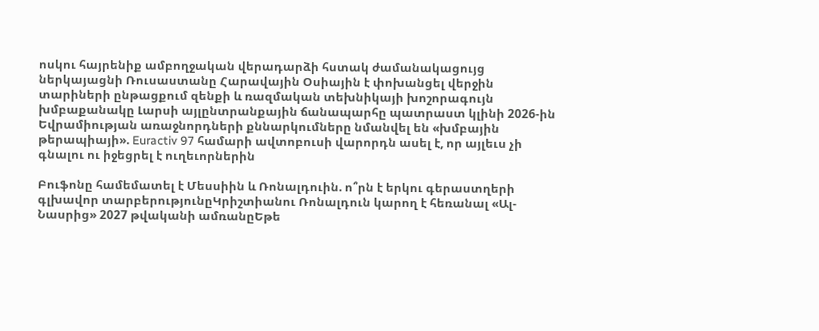ոսկու հայրենիք ամբողջական վերադարձի հստակ ժամանակացույց ներկայացնի Ռուսաստանը Հարավային Օսիային է փոխանցել վերջին տարիների ընթացքում զենքի և ռազմական տեխնիկայի խոշորագույն խմբաքանակը Լարսի այլընտրանքային ճանապարհը պատրաստ կլինի 2026-ին Եվրամիության առաջնորդների քննարկումները նմանվել են «խմբային թերապիայի». Euractiv 97 համարի ավտոբուսի վարորդն ասել է, որ այլեւս չի գնալու ու իջեցրել է ուղեւորներին

Բուֆոնը համեմատել է Մեսսիին և Ռոնալդուին. ո՞րն է երկու գերաստղերի գլխավոր տարբերությունըԿրիշտիանու Ռոնալդուն կարող է հեռանալ «Ալ-Նասրից» 2027 թվականի ամռանըԵթե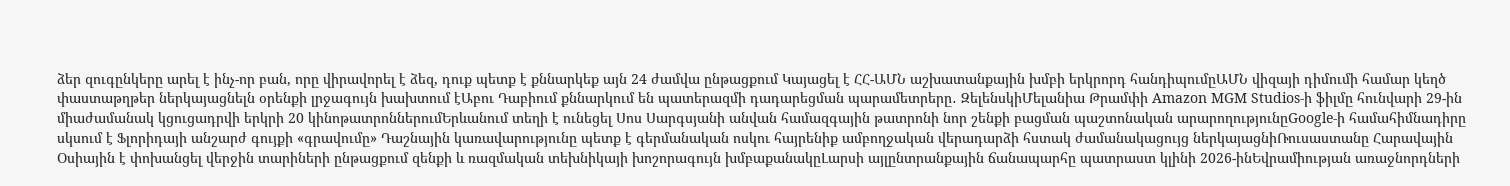ձեր զուգընկերը արել է ինչ-որ բան, որը վիրավորել է ձեզ, դուք պետք է քննարկեք այն 24 ժամվա ընթացքում Կայացել է ՀՀ-ԱՄՆ աշխատանքային խմբի երկրորդ հանդիպումըԱՄՆ վիզայի դիմումի համար կեղծ փաստաթղթեր ներկայացնելն օրենքի լրջագույն խախտում էԱբու Դաբիում քննարկում են պատերազմի դադարեցման պարամետրերը․ ԶելենսկիՄելանիա Թրամփի Amazon MGM Studios-ի ֆիլմը հունվարի 29-ին միաժամանակ կցուցադրվի երկրի 20 կինոթատրոններումԵրևանում տեղի է ունեցել Սոս Սարգսյանի անվան համազգային թատրոնի նոր շենքի բացման պաշտոնական արարողությունըGoogle-ի համահիմնադիրը սկսում է Ֆլորիդայի անշարժ գույքի «գրավումը» Դաշնային կառավարությունը պետք է գերմանական ոսկու հայրենիք ամբողջական վերադարձի հստակ ժամանակացույց ներկայացնիՌուսաստանը Հարավային Օսիային է փոխանցել վերջին տարիների ընթացքում զենքի և ռազմական տեխնիկայի խոշորագույն խմբաքանակըԼարսի այլընտրանքային ճանապարհը պատրաստ կլինի 2026-ինԵվրամիության առաջնորդների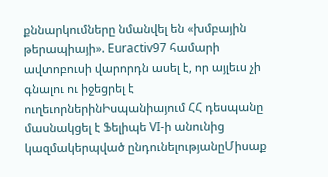քննարկումները նմանվել են «խմբային թերապիայի». Euractiv97 համարի ավտոբուսի վարորդն ասել է, որ այլեւս չի գնալու ու իջեցրել է ուղեւորներինԻսպանիայում ՀՀ դեսպանը մասնակցել է Ֆելիպե VI-ի անունից կազմակերպված ընդունելությանըՄիսաք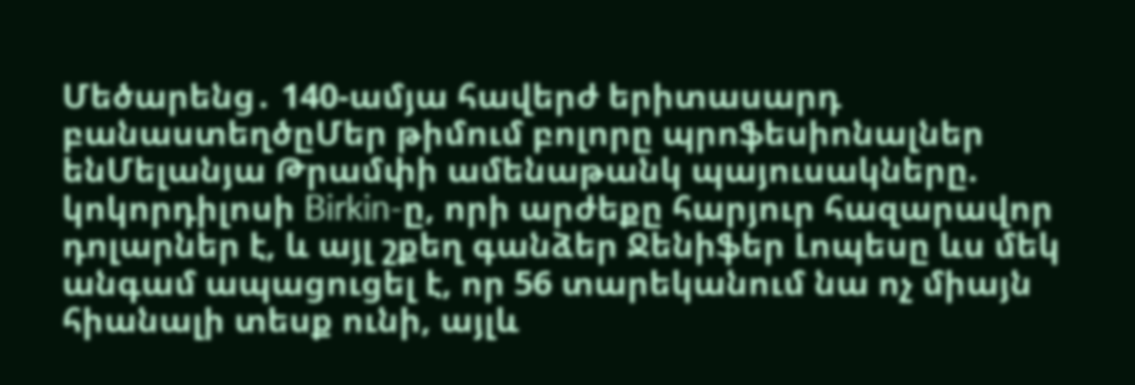Մեծարենց․ 140-ամյա հավերժ երիտասարդ բանաստեղծըՄեր թիմում բոլորը պրոֆեսիոնալներ ենՄելանյա Թրամփի ամենաթանկ պայուսակները. կոկորդիլոսի Birkin-ը, որի արժեքը հարյուր հազարավոր դոլարներ է, և այլ շքեղ գանձեր Ջենիֆեր Լոպեսը ևս մեկ անգամ ապացուցել է, որ 56 տարեկանում նա ոչ միայն հիանալի տեսք ունի, այլև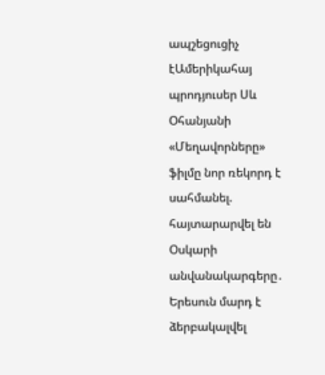ապշեցուցիչ էԱմերիկահայ պրոդյուսեր Սև Օհանյանի «Մեղավորները» ֆիլմը նոր ռեկորդ է սահմանել. հայտարարվել են Օսկարի անվանակարգերը․ Երեսուն մարդ է ձերբակալվել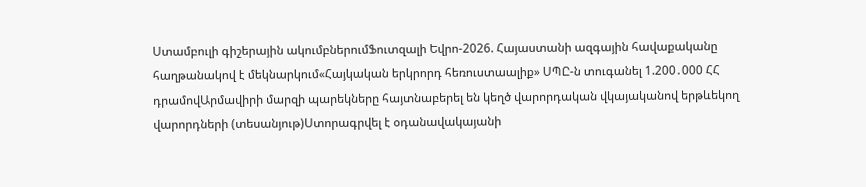Ստամբուլի գիշերային ակումբներումՖուտզալի Եվրո-2026. Հայաստանի ազգային հավաքականը հաղթանակով է մեկնարկում«Հայկական երկրորդ հեռուստաալիք» ՍՊԸ-ն տուգանել 1.200․000 ՀՀ դրամովԱրմավիրի մարզի պարեկները հայտնաբերել են կեղծ վարորդական վկայականով երթևեկող վարորդների (տեսանյութ)Ստորագրվել է օդանավակայանի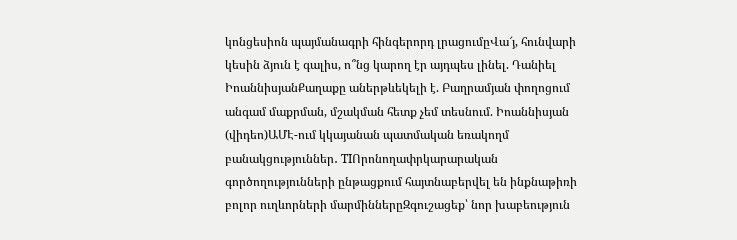կոնցեսիոն պայմանագրի հինգերորդ լրացումըՎա՜յ, հունվարի կեսին ձյուն է գալիս, ո՞նց կարող էր այդպես լինել. Դանիել ԻոաննիսյանՔաղաքը աներթևեկելի է. Բաղրամյան փողոցում անգամ մաքրման, մշակման հետք չեմ տեսնում. Իոաննիսյան (վիդեո)ԱՄԷ-ում կկայանան պատմական եռակողմ բանակցություններ․ TIՈրոնողափրկարարական գործողությունների ընթացքում հայտնաբերվել են ինքնաթիռի բոլոր ուղևորների մարմիններըԶգուշացեք՝ նոր խաբեություն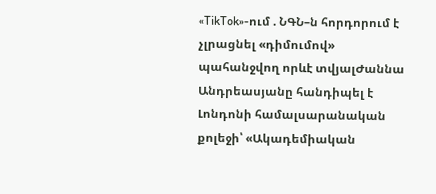«TikTok»-ում . ՆԳՆ–ն հորդորում է չլրացնել «դիմումով» պահանջվող որևէ տվյալԺաննա Անդրեասյանը հանդիպել է Լոնդոնի համալսարանական քոլեջի՝ «Ակադեմիական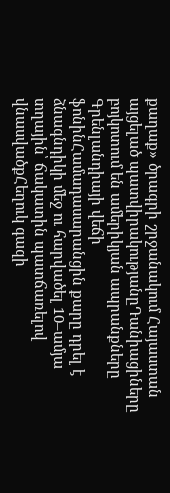քաղաք» ծրագրի շրջանակում Հայաստան այցելած պատվիրակությանըԴանիացիները բոյկոտում են ամերիկյան ապրանքները Գրենլանդիայի վեճի ֆոնինՀամադասարանցին քարը դրել է ձնագնդիկի մեջ ու հարվածել 10–ամյա տղային՝ ճակատին պատճառելով վնասվածքՀեղուկ գազի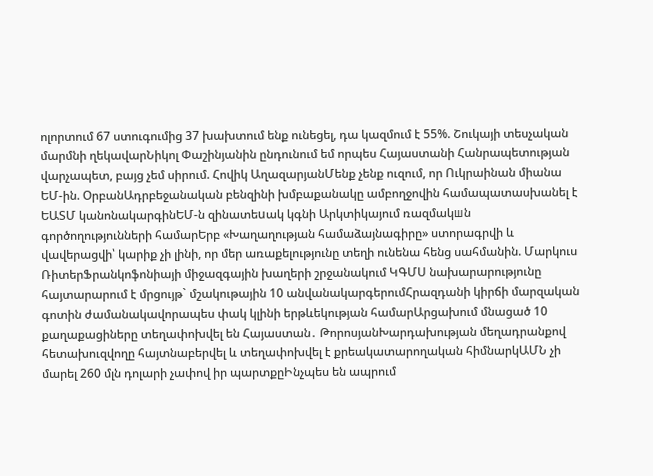ոլորտում 67 ստուգումից 37 խախտում ենք ունեցել, դա կազմում է 55%. Շուկայի տեսչական մարմնի ղեկավարՆիկոլ Փաշինյանին ընդունում եմ որպես Հայաստանի Հանրապետության վարչապետ, բայց չեմ սիրում. Հովիկ ԱղազարյանՄենք չենք ուզում, որ Ուկրաինան միանա ԵՄ-ին. ՕրբանԱդրբեջանական բենզինի խմբաքանակը ամբողջովին համապատասխանել է ԵԱՏՄ կանոնակարգինԵՄ-ն զինատեuակ կգնի Արկտիկայում ռազմակшն գործողությունների համարԵրբ «Խաղաղության համաձայնագիրը» ստորագրվի և վավերացվի՝ կարիք չի լինի, որ մեր առաքելությունը տեղի ունենա հենց սահմանին. Մարկուս ՌիտերՖրանկոֆոնիայի միջազգային խաղերի շրջանակում ԿԳՄՍ նախարարությունը հայտարարում է մրցույթ` մշակութային 10 անվանակարգերումՀրազդանի կիրճի մարզական գոտին ժամանակավորապես փակ կլինի երթևեկության համարԱրցախում մնացած 10 քաղաքացիները տեղափոխվել են Հայաստան․ ԹորոսյանԽարդախության մեղադրանքով հետախուզվողը հայտնաբերվել և տեղափոխվել է քրեակատարողական հիմնարկԱՄՆ չի մարել 260 մլն դոլարի չափով իր պարտքըԻնչպես են ապրում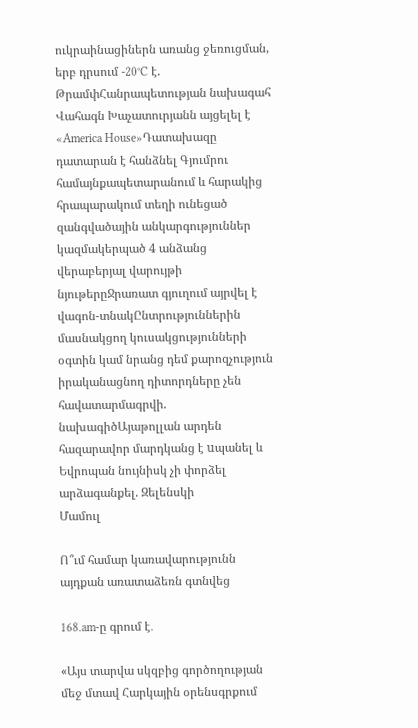ուկրաինացիներն առանց ջեռուցման, երբ դրսում -20°C է. ԹրամփՀանրապետության նախագահ Վահագն Խաչատուրյանն այցելել է «America House»Դատախազը դատարան է հանձնել Գյումրու համայնքապետարանում և հարակից հրապարակում տեղի ունեցած զանգվածային անկարգություններ կազմակերպած 4 անձանց վերաբերյալ վարույթի նյութերըՋրառատ գյուղում այրվել է վագոն-տնակԸնտրություններին մասնակցող կուսակցությունների օգտին կամ նրանց դեմ քարոզչություն իրականացնող դիտորդները չեն հավատարմագրվի. նախագիծԱյաթոլլան արդեն հազարավոր մարդկանց է uպանել և Եվրոպան նույնիսկ չի փորձել արձագանքել. Զելենսկի
Մամուլ

Ո՞ւմ համար կառավարությունն այդքան առատաձեռն գտնվեց

168.am-ը գրում է․

«Այս տարվա սկզբից գործողության մեջ մտավ Հարկային օրենսգրքում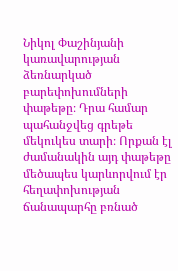Նիկոլ Փաշինյանի կառավարության ձեռնարկած բարեփոխումների փաթեթը։ Դրա համար պահանջվեց գրեթե մեկուկես տարի։ Որքան էլ ժամանակին այդ փաթեթը մեծապես կարևորվում էր հեղափոխության ճանապարհը բռնած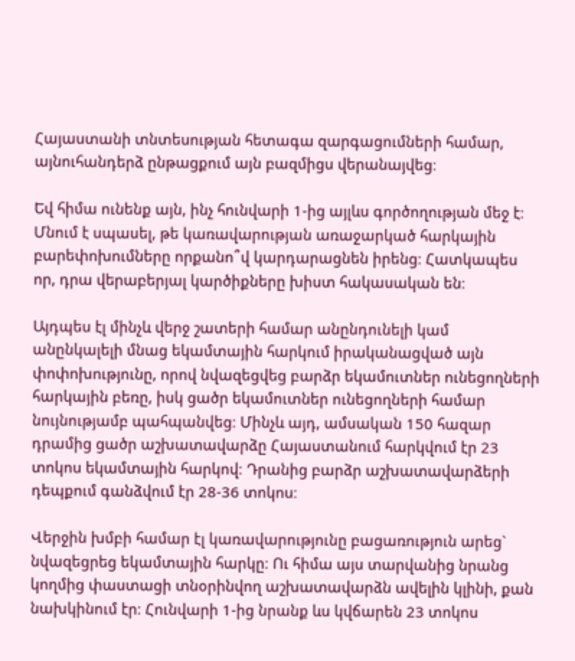Հայաստանի տնտեսության հետագա զարգացումների համար, այնուհանդերձ ընթացքում այն բազմիցս վերանայվեց։

Եվ հիմա ունենք այն, ինչ հունվարի 1-ից այլևս գործողության մեջ է։ Մնում է սպասել, թե կառավարության առաջարկած հարկային բարեփոխումները որքանո՞վ կարդարացնեն իրենց։ Հատկապես որ, դրա վերաբերյալ կարծիքները խիստ հակասական են։

Այդպես էլ մինչև վերջ շատերի համար անընդունելի կամ անընկալելի մնաց եկամտային հարկում իրականացված այն փոփոխությունը, որով նվազեցվեց բարձր եկամուտներ ունեցողների հարկային բեռը, իսկ ցածր եկամուտներ ունեցողների համար նույնությամբ պահպանվեց։ Մինչև այդ, ամսական 150 հազար դրամից ցածր աշխատավարձը Հայաստանում հարկվում էր 23 տոկոս եկամտային հարկով։ Դրանից բարձր աշխատավարձերի դեպքում գանձվում էր 28-36 տոկոս։

Վերջին խմբի համար էլ կառավարությունը բացառություն արեց` նվազեցրեց եկամտային հարկը։ Ու հիմա այս տարվանից նրանց կողմից փաստացի տնօրինվող աշխատավարձն ավելին կլինի, քան նախկինում էր։ Հունվարի 1-ից նրանք ևս կվճարեն 23 տոկոս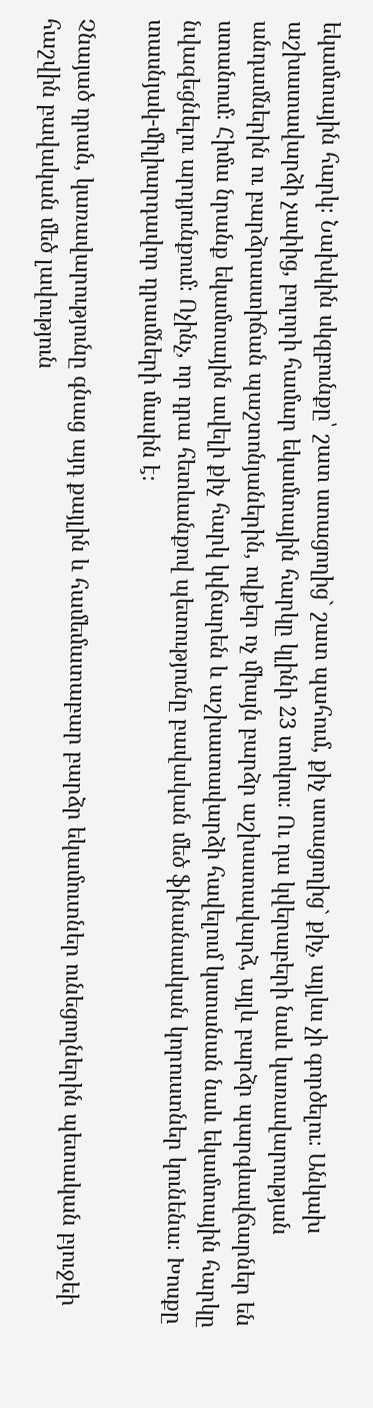եկամտային հարկ։ Նախկին սկզբունքը՝ շատ ստացողից` շատ պահում, քիչ ստացողից` քիչ, այլևս չի գործելու։ Անկախ աշխատավարձի չափից, բոլորի համար եկամտային հարկը կլինի 23 տոկոս։ Ու դա կվերաբերի նաև կառավարության անդամներին ու բարձրաստիճան պաշտոնյաներին, ովքեր ոչ միայն բարձր աշխատավարձ, այլև բարձր պարգևավճարներ են ստանում։ Հիմա նրանք եկամտային ավելի քիչ հարկ կվճարեն և աշխատավարձի հավելում կստանան նաև եկամտային հարկը նվազեցնելու արդյունքում։ Ոչինչ, որ դրա հետևանքով պետությունը բավական մեծ ֆինանսական կորուստներ կունենա։ Խոսքը տասնյակ-միլիարդավոր դրամների մասին է։

Չնայած դրան, կառավարությունը գնաց այդ քայլին և համեմատաբար բարձր եկամուտներ ունեցողներին պետական բյուջեի հաշվին բավական մեծ լավություն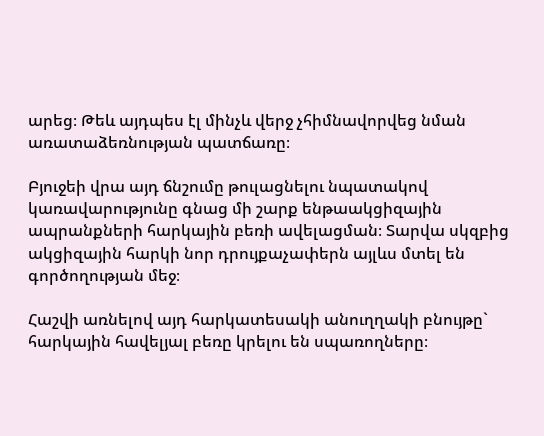արեց։ Թեև այդպես էլ մինչև վերջ չհիմնավորվեց նման առատաձեռնության պատճառը։

Բյուջեի վրա այդ ճնշումը թուլացնելու նպատակով կառավարությունը գնաց մի շարք ենթաակցիզային ապրանքների հարկային բեռի ավելացման։ Տարվա սկզբից ակցիզային հարկի նոր դրույքաչափերն այլևս մտել են գործողության մեջ։

Հաշվի առնելով այդ հարկատեսակի անուղղակի բնույթը` հարկային հավելյալ բեռը կրելու են սպառողները։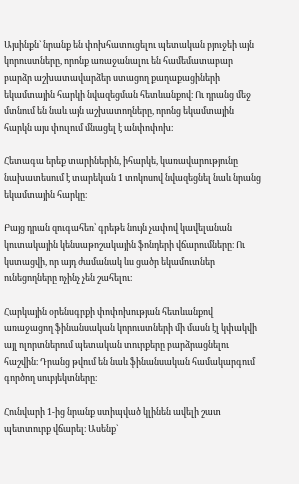Այսինքն` նրանք են փոխհատուցելու պետական բյուջեի այն կորուստները, որոնք առաջանալու են համեմատաբար բարձր աշխատավարձեր ստացող քաղաքացիների եկամտային հարկի նվազեցման հետևանքով։ Ու դրանց մեջ մտնում են նաև այն աշխատողները, որոնց եկամտային հարկն այս փուլում մնացել է անփոփոխ։

Հետագա երեք տարիներին, իհարկե, կառավարությունը նախատեսում է տարեկան 1 տոկոսով նվազեցնել նաև նրանց եկամտային հարկը։

Բայց դրան զուգահեռ՝ գրեթե նույն չափով կավելանան կուտակային կենսաթոշակային ֆոնդերի վճարումները։ Ու կստացվի, որ այդ ժամանակ ևս ցածր եկամուտներ ունեցողները ոչինչ չեն շահելու։

Հարկային օրենսգրքի փոփոխության հետևանքով առաջացող ֆինանսական կորուստների մի մասն էլ կփակվի այլ ոլորտներում պետական տուրքերը բարձրացնելու հաշվին։ Դրանց թվում են նաև ֆինանսական համակարգում գործող սուբյեկտները։

Հունվարի 1-ից նրանք ստիպված կլինեն ավելի շատ պետտուրք վճարել։ Ասենք`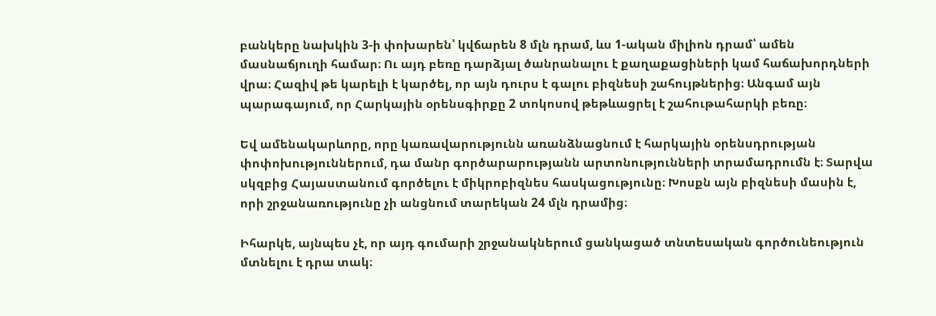բանկերը նախկին 3-ի փոխարեն՝ կվճարեն 8 մլն դրամ, ևս 1-ական միլիոն դրամ՝ ամեն մասնաճյուղի համար։ Ու այդ բեռը դարձյալ ծանրանալու է քաղաքացիների կամ հաճախորդների վրա։ Հազիվ թե կարելի է կարծել, որ այն դուրս է գալու բիզնեսի շահույթներից։ Անգամ այն պարագայում, որ Հարկային օրենսգիրքը 2 տոկոսով թեթևացրել է շահութահարկի բեռը։

Եվ ամենակարևորը, որը կառավարությունն առանձնացնում է հարկային օրենսդրության փոփոխություններում, դա մանր գործարարությանն արտոնությունների տրամադրումն է։ Տարվա սկզբից Հայաստանում գործելու է միկրոբիզնես հասկացությունը։ Խոսքն այն բիզնեսի մասին է, որի շրջանառությունը չի անցնում տարեկան 24 մլն դրամից։

Իհարկե, այնպես չէ, որ այդ գումարի շրջանակներում ցանկացած տնտեսական գործունեություն մտնելու է դրա տակ։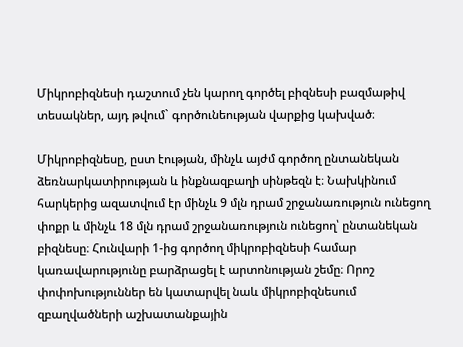Միկրոբիզնեսի դաշտում չեն կարող գործել բիզնեսի բազմաթիվ տեսակներ, այդ թվում` գործունեության վարքից կախված։

Միկրոբիզնեսը, ըստ էության, մինչև այժմ գործող ընտանեկան ձեռնարկատիրության և ինքնազբաղի սինթեզն է։ Նախկինում հարկերից ազատվում էր մինչև 9 մլն դրամ շրջանառություն ունեցող փոքր և մինչև 18 մլն դրամ շրջանառություն ունեցող՝ ընտանեկան բիզնեսը։ Հունվարի 1-ից գործող միկրոբիզնեսի համար կառավարությունը բարձրացել է արտոնության շեմը։ Որոշ փոփոխություններ են կատարվել նաև միկրոբիզնեսում զբաղվածների աշխատանքային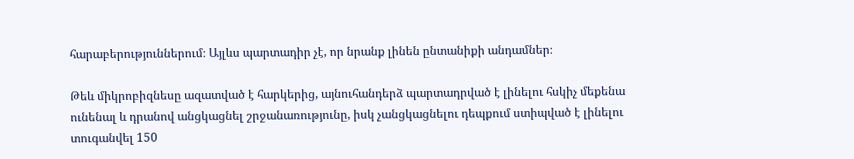հարաբերություններում։ Այլևս պարտադիր չէ, որ նրանք լինեն ընտանիքի անդամներ։

Թեև միկրոբիզնեսը ազատված է հարկերից, այնուհանդերձ պարտադրված է լինելու հսկիչ մեքենա ունենալ և դրանով անցկացնել շրջանառությունը, իսկ չանցկացնելու դեպքում ստիպված է լինելու տուգանվել 150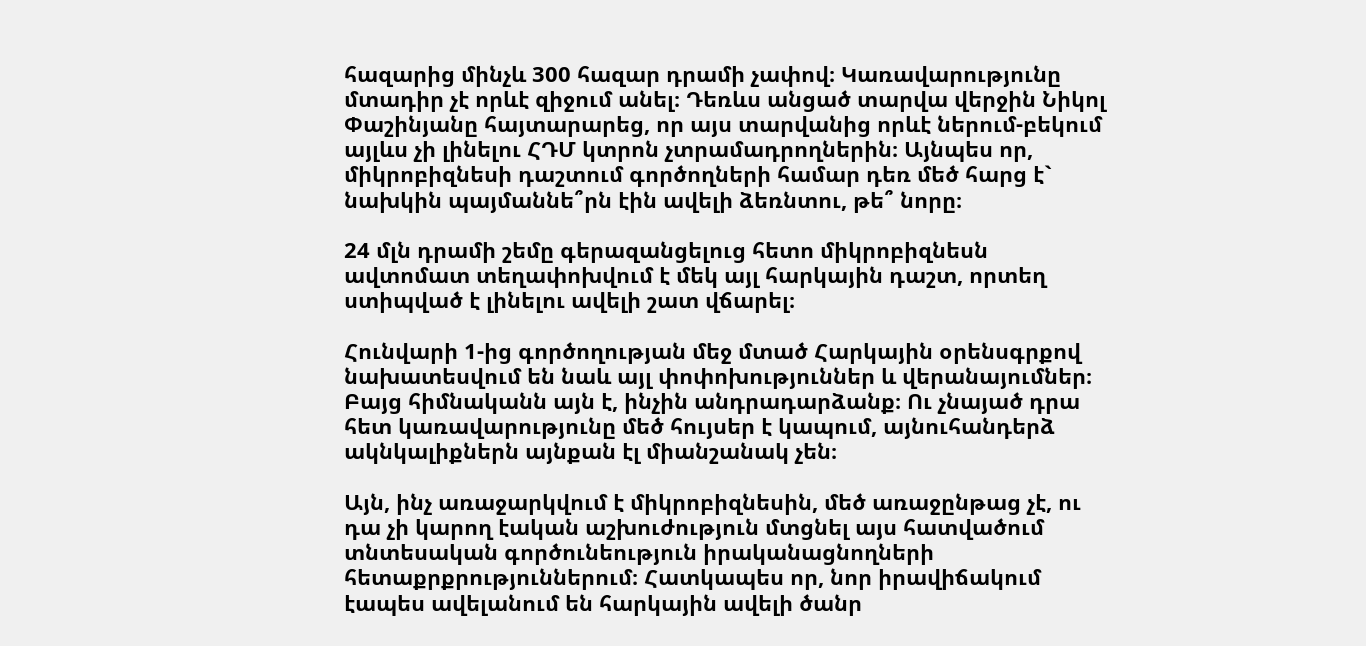հազարից մինչև 300 հազար դրամի չափով։ Կառավարությունը մտադիր չէ որևէ զիջում անել։ Դեռևս անցած տարվա վերջին Նիկոլ Փաշինյանը հայտարարեց, որ այս տարվանից որևէ ներում-բեկում այլևս չի լինելու ՀԴՄ կտրոն չտրամադրողներին։ Այնպես որ, միկրոբիզնեսի դաշտում գործողների համար դեռ մեծ հարց է` նախկին պայմաննե՞րն էին ավելի ձեռնտու, թե՞ նորը։

24 մլն դրամի շեմը գերազանցելուց հետո միկրոբիզնեսն ավտոմատ տեղափոխվում է մեկ այլ հարկային դաշտ, որտեղ ստիպված է լինելու ավելի շատ վճարել։

Հունվարի 1-ից գործողության մեջ մտած Հարկային օրենսգրքով նախատեսվում են նաև այլ փոփոխություններ և վերանայումներ։ Բայց հիմնականն այն է, ինչին անդրադարձանք։ Ու չնայած դրա հետ կառավարությունը մեծ հույսեր է կապում, այնուհանդերձ ակնկալիքներն այնքան էլ միանշանակ չեն։

Այն, ինչ առաջարկվում է միկրոբիզնեսին, մեծ առաջընթաց չէ, ու դա չի կարող էական աշխուժություն մտցնել այս հատվածում տնտեսական գործունեություն իրականացնողների հետաքրքրություններում։ Հատկապես որ, նոր իրավիճակում էապես ավելանում են հարկային ավելի ծանր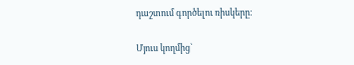դաշտում գործելու ռիսկերը։

Մյուս կողմից`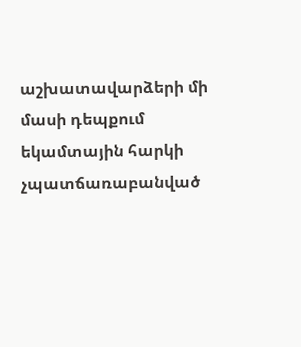աշխատավարձերի մի մասի դեպքում եկամտային հարկի չպատճառաբանված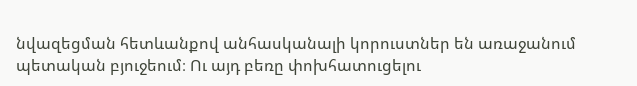նվազեցման հետևանքով անհասկանալի կորուստներ են առաջանում պետական բյուջեում։ Ու այդ բեռը փոխհատուցելու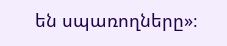են սպառողները»։